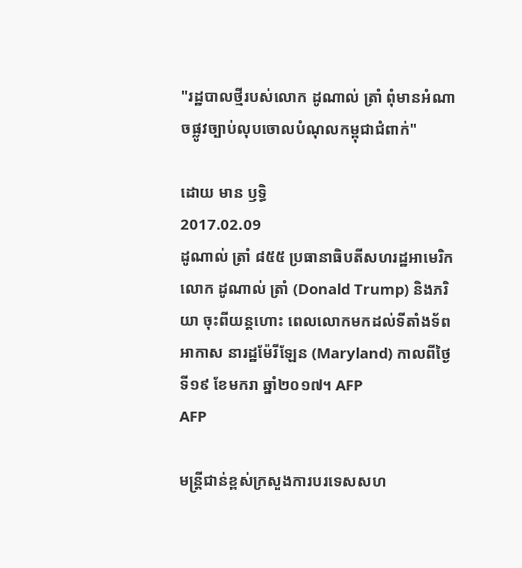"រដ្ឋបាលថ្មីរបស់លោក ដូណាល់ ត្រាំ ពុំមានអំណាចផ្លូវច្បាប់លុបចោលបំណុលកម្ពុជាជំពាក់"

ដោយ មាន ឫទ្ធិ
2017.02.09
ដូណាល់ ត្រាំ ៨៥៥ ប្រធានាធិបតីសហរដ្ឋអាមេរិក លោក ដូណាល់ ត្រាំ (Donald Trump) និងភរិយា ចុះពីយន្តហោះ ពេលលោកមកដល់ទីតាំងទ័ពអាកាស នារដ្ឋម៉ែរីឡែន (Maryland) កាលពីថ្ងៃទី១៩ ខែមករា ឆ្នាំ២០១៧។ AFP
AFP

មន្ត្រីជាន់ខ្ពស់ក្រសួងការបរទេសសហ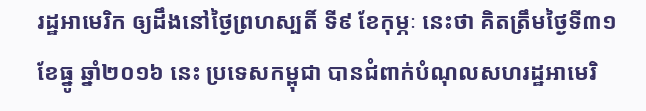រដ្ឋអាមេរិក ឲ្យដឹងនៅថ្ងៃព្រហស្បតិ៍ ទី៩ ខែកុម្ភៈ នេះថា គិតត្រឹមថ្ងៃទី៣១ ខែធ្នូ ឆ្នាំ២០១៦ នេះ ប្រទេសកម្ពុជា បានជំពាក់បំណុលសហរដ្ឋអាមេរិ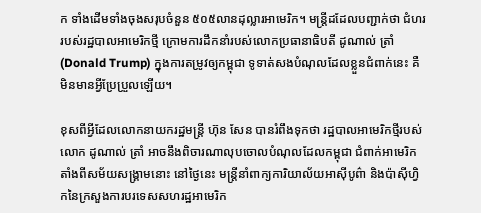ក ទាំងដើមទាំងចុងសរុបចំនួន ៥០៥លានដុល្លារអាមេរិក។ មន្ត្រីដដែលបញ្ជាក់ថា ជំហររបស់រដ្ឋបាលអាមេរិកថ្មី ក្រោមការដឹកនាំរបស់លោកប្រធានាធិបតី ដូណាល់ ត្រាំ (Donald Trump) ក្នុងការតម្រូវឲ្យកម្ពុជា ទូទាត់សងបំណុលដែលខ្លួនជំពាក់នេះ គឺមិនមានអ្វីប្រែប្រួលឡើយ។

ខុសពីអ្វីដែលលោកនាយករដ្ឋមន្ត្រី ហ៊ុន សែន បានរំពឹងទុកថា រដ្ឋបាលអាមេរិកថ្មីរបស់លោក ដូណាល់ ត្រាំ អាចនឹងពិចារណាលុបចោលបំណុលដែលកម្ពុជា ជំពាក់អាមេរិក តាំងពីសម័យសង្គ្រាមនោះ នៅថ្ងៃនេះ មន្ត្រីនាំពាក្យការិយាល័យអាស៊ីបូព៌ា និងប៉ាស៊ីហ្វិកនៃក្រសួងការបរទេសសហរដ្ឋអាមេរិក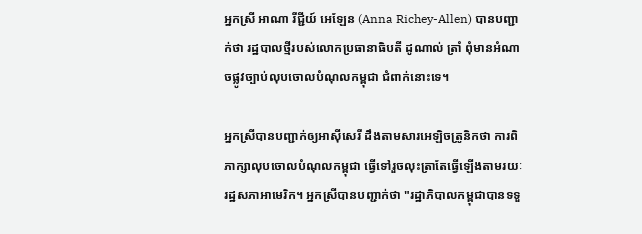អ្នកស្រី អាណា រីជ្ជីយ៍ អេឡែន (Anna Richey-Allen) បានបញ្ជាក់ថា រដ្ឋបាលថ្មីរបស់លោកប្រធានាធិបតី ដូណាល់ ត្រាំ ពុំមានអំណាចផ្លូវច្បាប់លុបចោលបំណុលកម្ពុជា ជំពាក់នោះទេ។

អ្នកស្រីបានបញ្ជាក់ឲ្យអាស៊ីសេរី ដឹងតាមសារអេឡិចត្រូនិកថា ការពិភាក្សាលុបចោលបំណុលកម្ពុជា ធ្វើទៅរួចលុះត្រាតែធ្វើឡើងតាមរយៈរដ្ឋសភាអាមេរិក។ អ្នកស្រីបានបញ្ជាក់ថា "រដ្ឋាភិបាលកម្ពុជាបានទទួ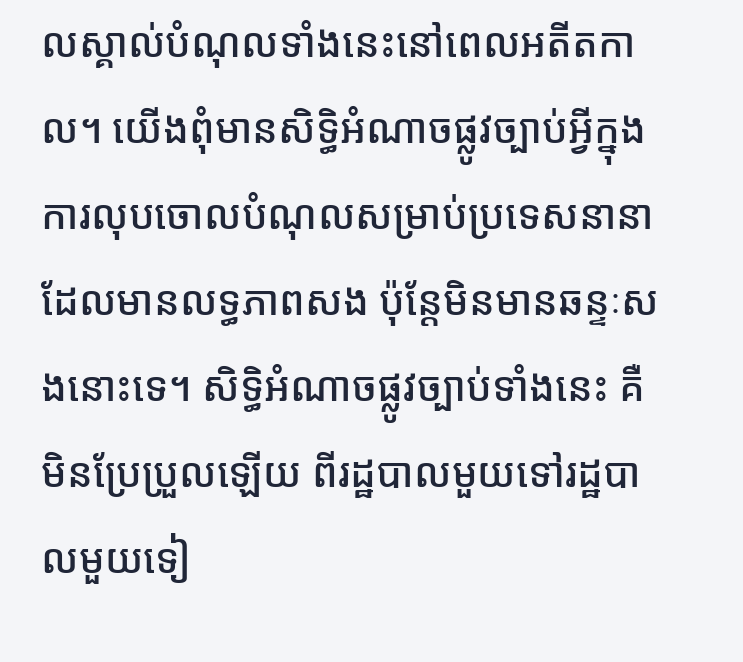លស្គាល់បំណុលទាំងនេះនៅពេលអតីតកាល។ យើងពុំមានសិទ្ធិអំណាចផ្លូវច្បាប់អ្វីក្នុងការលុបចោលបំណុលសម្រាប់ប្រទេសនានា ដែលមានលទ្ធភាពសង ប៉ុន្តែមិនមានឆន្ទៈសងនោះទេ។ សិទ្ធិអំណាចផ្លូវច្បាប់ទាំងនេះ គឺមិនប្រែប្រួលឡើយ ពីរដ្ឋបាលមួយទៅរដ្ឋបាលមួយទៀ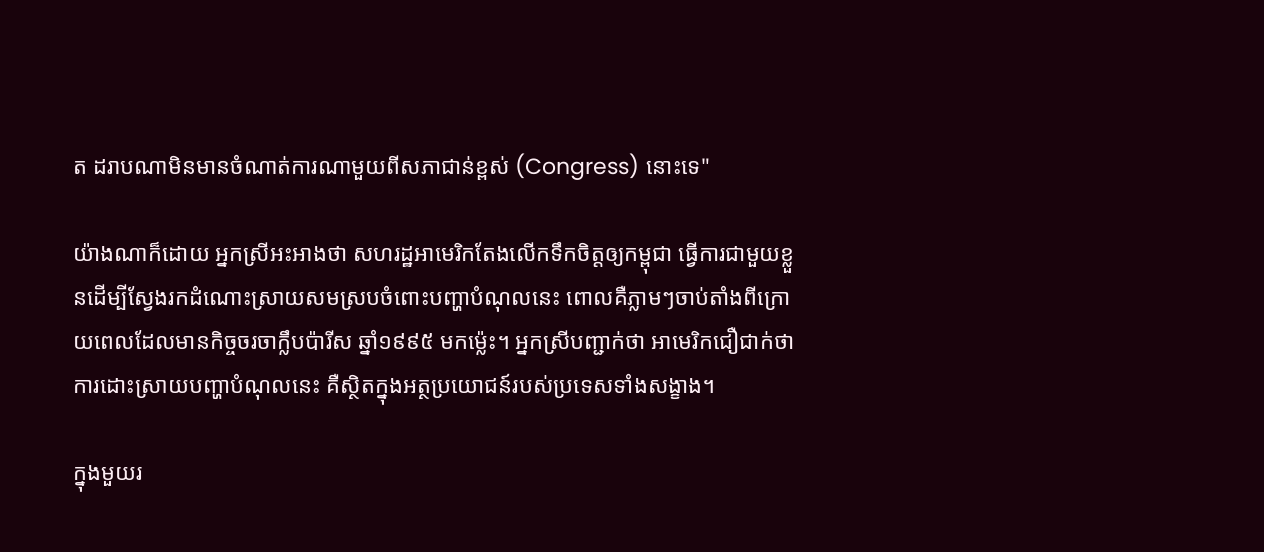ត ដរាបណាមិនមានចំណាត់ការណាមួយពីសភាជាន់ខ្ពស់ (Congress) នោះទេ"

យ៉ាងណាក៏ដោយ អ្នកស្រីអះអាងថា សហរដ្ឋអាមេរិកតែងលើកទឹកចិត្តឲ្យកម្ពុជា ធ្វើការជាមួយខ្លួនដើម្បីស្វែងរកដំណោះស្រាយសមស្របចំពោះបញ្ហាបំណុលនេះ ពោលគឺភ្លាមៗចាប់តាំងពីក្រោយពេលដែលមានកិច្ចចរចាក្លឹបប៉ារីស ឆ្នាំ១៩៩៥ មកម្ល៉េះ។ អ្នកស្រីបញ្ជាក់ថា អាមេរិកជឿជាក់ថា ការដោះស្រាយបញ្ហាបំណុលនេះ គឺស្ថិតក្នុងអត្ថប្រយោជន៍របស់ប្រទេសទាំងសង្ខាង។

ក្នុងមួយរ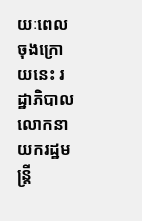យៈពេលចុងក្រោយនេះ រដ្ឋាភិបាលលោកនាយករដ្ឋមន្ត្រី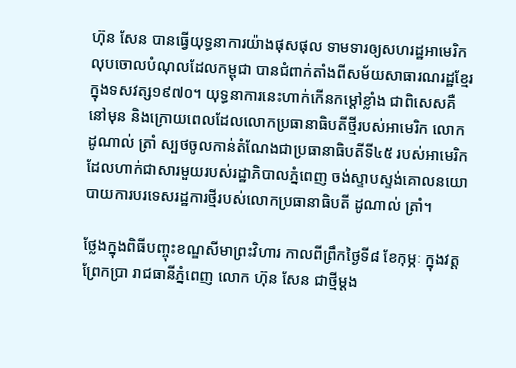ហ៊ុន សែន បានធ្វើយុទ្ធនាការយ៉ាងផុសផុល ទាមទារឲ្យសហរដ្ឋអាមេរិក លុបចោលបំណុលដែលកម្ពុជា បានជំពាក់តាំងពីសម័យសាធារណរដ្ឋខ្មែរ ក្នុងទសវត្ស១៩៧០។ យុទ្ធនាការនេះហាក់កើនកម្ដៅខ្លាំង ជាពិសេសគឺនៅមុន និងក្រោយពេលដែលលោកប្រធានាធិបតីថ្មីរបស់អាមេរិក លោក ដូណាល់ ត្រាំ ស្បថចូលកាន់តំណែងជាប្រធានាធិបតីទី៤៥ របស់អាមេរិក ដែលហាក់ជាសារមួយរបស់រដ្ឋាភិបាលភ្នំពេញ ចង់ស្ទាបស្ទង់គោលនយោបាយការបរទេសរដ្ឋការថ្មីរបស់លោកប្រធានាធិបតី ដូណាល់ ត្រាំ។

ថ្លែងក្នុងពិធីបញ្ចុះខណ្ឌសីមាព្រះវិហារ កាលពីព្រឹកថ្ងៃទី៨ ខែកុម្ភៈ ក្នុងវត្តព្រែកប្រា រាជធានីភ្នំពេញ លោក ហ៊ុន សែន ជាថ្មីម្ដង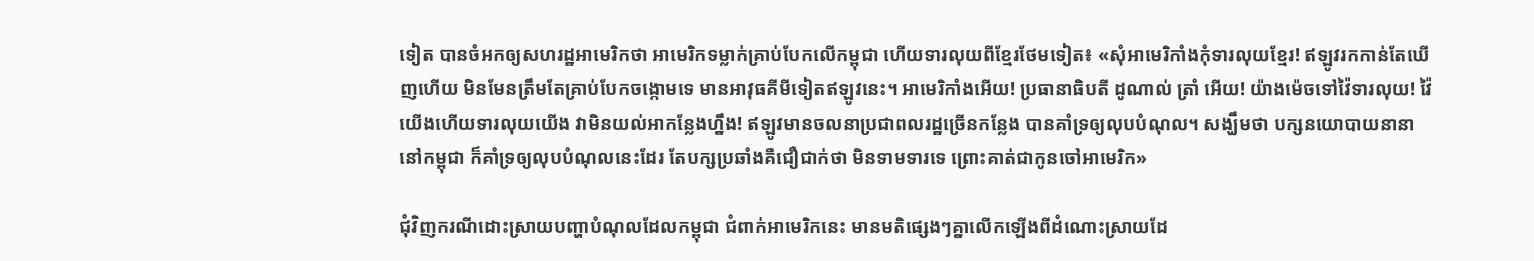ទៀត បានចំអកឲ្យសហរដ្ឋអាមេរិកថា អាមេរិកទម្លាក់គ្រាប់បែកលើកម្ពុជា ហើយទារលុយពីខ្មែរថែមទៀត៖ «សុំអាមេរិកាំងកុំទារលុយខ្មែរ! ឥឡូវរកកាន់តែឃើញហើយ មិនមែនត្រឹមតែគ្រាប់បែកចង្កោមទេ មានអាវុធគីមីទៀតឥឡូវនេះ។ អាមេរិកាំងអើយ! ប្រធានាធិបតី ដូណាល់ ត្រាំ អើយ! យ៉ាងម៉េចទៅវ៉ៃទារលុយ! វ៉ៃយើងហើយទារលុយយើង វាមិនយល់អាកន្លែងហ្នឹង! ឥឡូវមានចលនាប្រជាពលរដ្ឋច្រើនកន្លែង បានគាំទ្រឲ្យលុបបំណុល។ សង្ឃឹមថា បក្សនយោបាយនានា នៅកម្ពុជា ក៏គាំទ្រឲ្យលុបបំណុលនេះដែរ តែបក្សប្រឆាំងគឺជឿជាក់ថា មិនទាមទារទេ ព្រោះគាត់ជាកូនចៅអាមេរិក»

ជុំវិញករណីដោះស្រាយបញ្ហាបំណុលដែលកម្ពុជា ជំពាក់អាមេរិកនេះ មានមតិផ្សេងៗគ្នាលើកឡើងពីដំណោះស្រាយដែ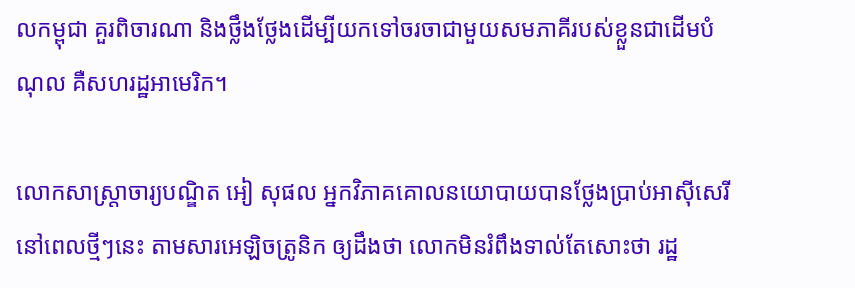លកម្ពុជា គួរពិចារណា និងថ្លឹងថ្លែងដើម្បីយកទៅចរចាជាមួយសមភាគីរបស់ខ្លួនជាដើមបំណុល គឺសហរដ្ឋអាមេរិក។

លោកសាស្ត្រាចារ្យបណ្ឌិត អៀ សុផល អ្នកវិភាគគោលនយោបាយបានថ្លែងប្រាប់អាស៊ីសេរី នៅពេលថ្មីៗនេះ តាមសារអេឡិចត្រូនិក ឲ្យដឹងថា លោកមិនរំពឹងទាល់តែសោះថា រដ្ឋ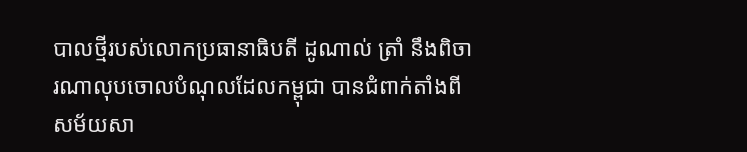បាលថ្មីរបស់លោកប្រធានាធិបតី ដូណាល់ ត្រាំ នឹងពិចារណាលុបចោលបំណុលដែលកម្ពុជា បានជំពាក់តាំងពីសម័យសា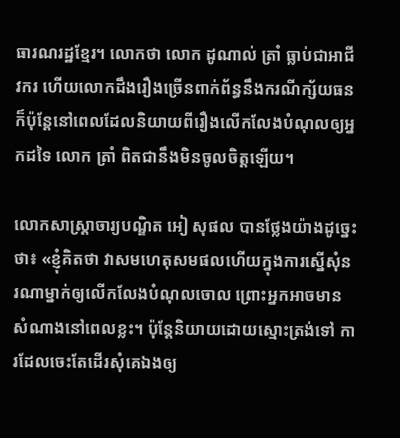ធារណរដ្ឋខ្មែរ។ លោកថា លោក ដូណាល់ ត្រាំ ធ្លាប់ជាអាជីវករ ហើយលោកដឹងរឿងច្រើនពាក់ព័ន្ធនឹងករណីក្ស័យធន ក៏ប៉ុន្តែនៅពេលដែលនិយាយពីរឿងលើកលែងបំណុលឲ្យអ្នកដទៃ លោក ត្រាំ ពិតជានឹងមិនចូលចិត្តឡើយ។

លោកសាស្ត្រាចារ្យបណ្ឌិត អៀ សុផល បានថ្លែងយ៉ាងដូច្នេះថា៖ «ខ្ញុំគិតថា វាសមហេតុសមផលហើយក្នុងការស្នើសុំនរណាម្នាក់ឲ្យលើកលែងបំណុលចោល ព្រោះអ្នកអាចមានសំណាងនៅពេលខ្លះ។ ប៉ុន្តែនិយាយដោយស្មោះត្រង់ទៅ ការដែលចេះតែដើរសុំគេឯងឲ្យ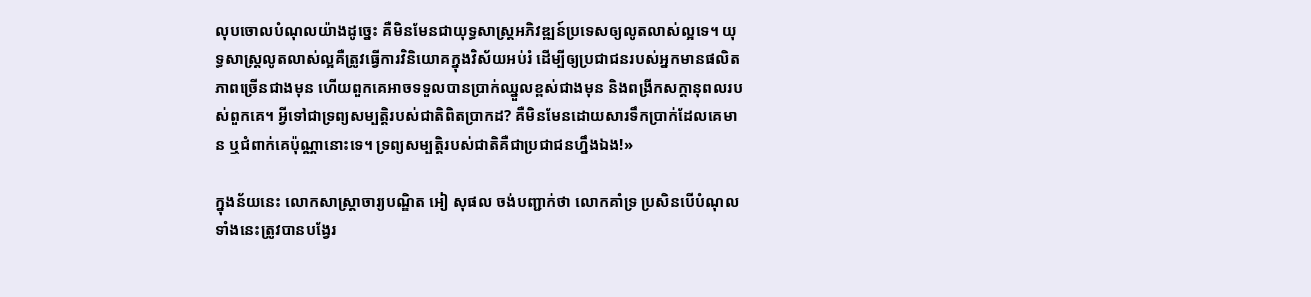លុបចោលបំណុលយ៉ាងដូច្នេះ គឺមិនមែនជាយុទ្ធសាស្ត្រអភិវឌ្ឍន៍ប្រទេសឲ្យលូតលាស់ល្អទេ។ យុទ្ធសាស្ត្រលូតលាស់ល្អគឺត្រូវធ្វើការវិនិយោគក្នុងវិស័យអប់រំ ដើម្បីឲ្យប្រជាជនរបស់អ្នកមានផលិតភាពច្រើនជាងមុន ហើយពួកគេអាចទទួលបានប្រាក់ឈ្នួលខ្ពស់ជាងមុន និងពង្រីកសក្ដានុពលរបស់ពួកគេ។ អ្វីទៅជាទ្រព្យសម្បត្តិរបស់ជាតិពិតប្រាកដ? គឺមិនមែនដោយសារទឹកប្រាក់ដែលគេមាន ឬជំពាក់គេប៉ុណ្ណានោះទេ។ ទ្រព្យសម្បត្តិរបស់ជាតិគឺជាប្រជាជនហ្នឹងឯង!»

ក្នុងន័យនេះ លោកសាស្ត្រាចារ្យបណ្ឌិត អៀ សុផល ចង់បញ្ជាក់ថា លោកគាំទ្រ ប្រសិនបើបំណុលទាំងនេះត្រូវបានបង្វែរ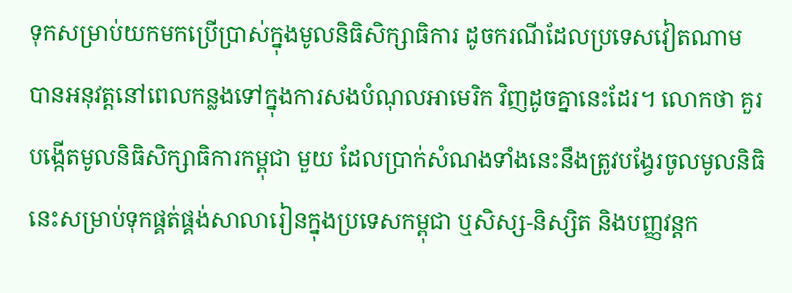ទុកសម្រាប់យកមកប្រើប្រាស់ក្នុងមូលនិធិសិក្សាធិការ ដូចករណីដែលប្រទេសវៀតណាម បានអនុវត្តនៅពេលកន្លងទៅក្នុងការសងបំណុលអាមេរិក វិញដូចគ្នានេះដែរ។ លោកថា គួរបង្កើតមូលនិធិសិក្សាធិការកម្ពុជា មួយ ដែលប្រាក់សំណងទាំងនេះនឹងត្រូវបង្វែរចូលមូលនិធិនេះសម្រាប់ទុកផ្គត់ផ្គង់សាលារៀនក្នុងប្រទេសកម្ពុជា ឬសិស្ស-និស្សិត និងបញ្ញវន្តក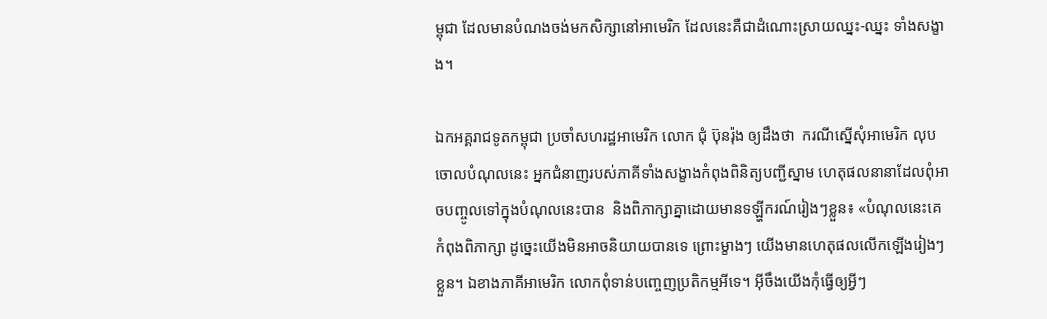ម្ពុជា ដែលមានបំណងចង់មកសិក្សានៅអាមេរិក ដែលនេះគឺជាដំណោះស្រាយឈ្នះ-ឈ្នះ ទាំងសង្ខាង។

ឯកអគ្គរាជទូតកម្ពុជា ប្រចាំសហរដ្ឋអាមេរិក លោក ជុំ ប៊ុនរ៉ុង ឲ្យដឹងថា  ករណីស្នើសុំអាមេរិក លុបចោលបំណុលនេះ អ្នកជំនាញរបស់ភាគីទាំងសង្ខាងកំពុងពិនិត្យបញ្ជីស្នាម ហេតុផលនានាដែលពុំអាចបញ្ចូលទៅក្នុងបំណុលនេះបាន  និងពិភាក្សាគ្នាដោយមានទឡ្ហីករណ៍រៀងៗខ្លួន៖ «បំណុលនេះគេកំពុងពិភាក្សា ដូច្នេះយើងមិនអាចនិយាយបានទេ ព្រោះម្ខាងៗ យើងមានហេតុផលលើកឡើងរៀងៗខ្លួន។ ឯខាងភាគីអាមេរិក លោកពុំទាន់បញ្ចេញប្រតិកម្មអីទេ។ អ៊ីចឹងយើងកុំធ្វើឲ្យអ្វីៗ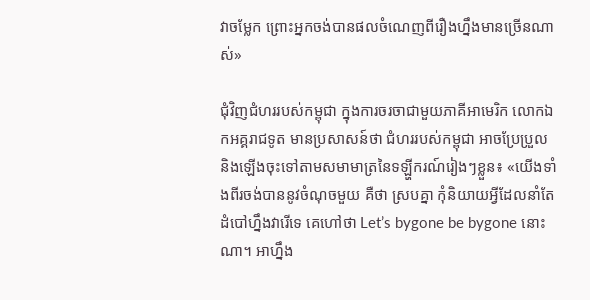វាចម្លែក ព្រោះអ្នកចង់បានផលចំណេញពីរឿងហ្នឹងមានច្រើនណាស់»

ជុំវិញជំហររបស់កម្ពុជា ក្នុងការចរចាជាមួយភាគីអាមេរិក លោកឯកអគ្គរាជទូត មានប្រសាសន៍ថា ជំហររបស់កម្ពុជា អាចប្រែប្រួល និងឡើងចុះទៅតាមសមាមាត្រនៃទឡ្ហីករណ៍រៀងៗខ្លួន៖ «យើងទាំងពីរចង់បាននូវចំណុចមួយ គឺថា ស្របគ្នា កុំនិយាយអ្វីដែលនាំតែដំបៅហ្នឹងវារើទេ គេហៅថា Let’s bygone be bygone នោះណា។ អាហ្នឹង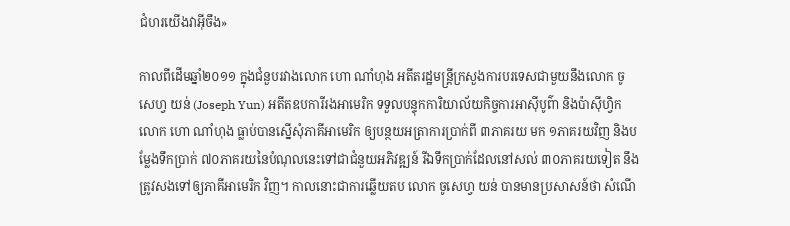ជំហរយើងវាអ៊ីចឹង»

កាលពីដើមឆ្នាំ២០១១ ក្នុងជំនួបរវាងលោក ហោ ណាំហុង អតីតរដ្ឋមន្ត្រីក្រសួងការបរទេសជាមួយនឹងលោក ចូសេហ្វ យន់ (Joseph Yun) អតីតឧបការីរងអាមេរិក ទទួលបន្ទុកការិយាល័យកិច្ចការអាស៊ីបូព៌ា និងប៉ាស៊ីហ្វិក លោក ហោ ណាំហុង ធ្លាប់បានស្នើសុំភាគីអាមេរិក ឲ្យបន្ថយអត្រាការប្រាក់ពី ៣ភាគរយ មក ១ភាគរយវិញ និងបម្លែងទឹកប្រាក់ ៧០ភាគរយនៃបំណុលនេះទៅជាជំនួយអភិវឌ្ឍន៍ រីឯទឹកប្រាក់ដែលនៅសល់ ៣០ភាគរយទៀត នឹងត្រូវសងទៅឲ្យភាគីអាមេរិក វិញ។ កាលនោះជាការឆ្លើយតប លោក ចូសេហ្វ យន់ បានមានប្រសាសន៍ថា សំណើ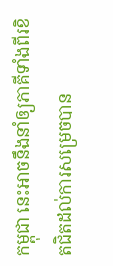កម្ពុជា នេះអាចនឹងនាំឲ្យភាគីទាំងពីរខិតជិតដល់ការសម្រេចបាន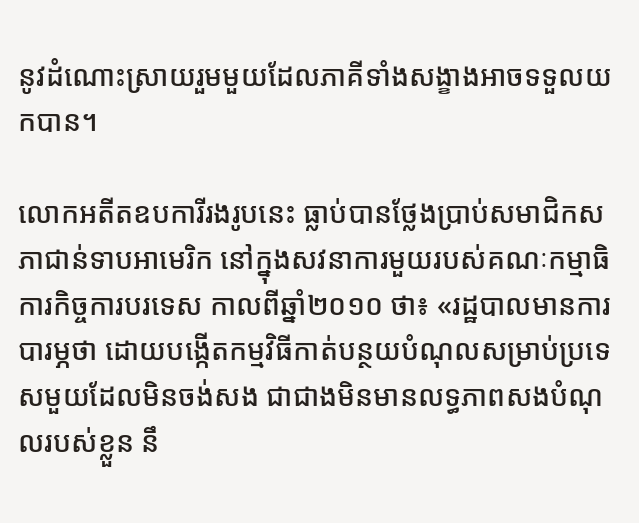នូវដំណោះស្រាយរួមមួយដែលភាគីទាំងសង្ខាងអាចទទួលយកបាន។

លោកអតីតឧបការីរងរូបនេះ ធ្លាប់បានថ្លែងប្រាប់សមាជិកសភាជាន់ទាបអាមេរិក នៅក្នុងសវនាការមួយរបស់គណៈកម្មាធិការកិច្ចការបរទេស កាលពីឆ្នាំ២០១០ ថា៖ «រដ្ឋបាលមានការបារម្ភថា ដោយបង្កើតកម្មវិធីកាត់បន្ថយបំណុលសម្រាប់ប្រទេសមួយដែលមិនចង់សង ជាជាងមិនមានលទ្ធភាពសងបំណុលរបស់ខ្លួន នឹ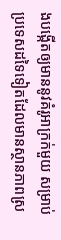ងបង្កើតឲ្យមាននូវគំរូអាក្រក់មួយ សម្រាប់ប្រទេសដទៃទៀតដែលមានស្ថានភាពស្រ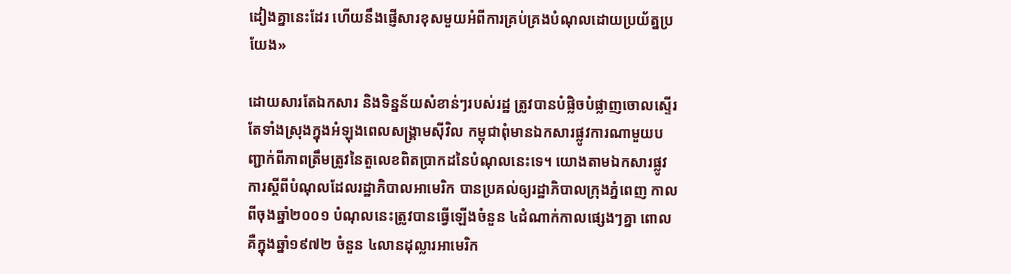ដៀងគ្នានេះដែរ ហើយនឹងផ្ញើសារខុសមួយអំពីការគ្រប់គ្រងបំណុលដោយប្រយ័ត្នប្រយែង»

ដោយសារតែឯកសារ និងទិន្នន័យសំខាន់ៗរបស់រដ្ឋ ត្រូវបានបំផ្លិចបំផ្លាញចោលស្ទើរតែទាំងស្រុងក្នុងអំឡុងពេលសង្គ្រាមស៊ីវិល កម្ពុជាពុំមានឯកសារផ្លូវការណាមួយបញ្ជាក់ពីភាពត្រឹមត្រូវនៃតួលេខពិតប្រាកដនៃបំណុលនេះទេ។ យោងតាមឯកសារផ្លូវការស្ដីពីបំណុលដែលរដ្ឋាភិបាលអាមេរិក បានប្រគល់ឲ្យរដ្ឋាភិបាលក្រុងភ្នំពេញ កាលពីចុងឆ្នាំ២០០១ បំណុលនេះត្រូវបានធ្វើឡើងចំនួន ៤ដំណាក់កាលផ្សេងៗគ្នា ពោលគឺក្នុងឆ្នាំ១៩៧២ ចំនួន ៤លានដុល្លារអាមេរិក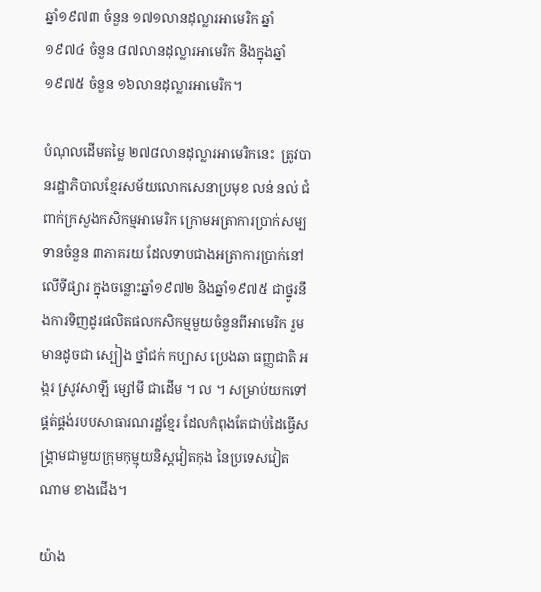ឆ្នាំ១៩៧៣ ចំនួន ១៧១លានដុល្លារអាមេរិក ឆ្នាំ១៩៧៤ ចំនួន ៨៧លានដុល្លារអាមេរិក និងក្នុងឆ្នាំ១៩៧៥ ចំនួន ១៦លានដុល្លារអាមេរិក។

បំណុលដើមតម្លៃ ២៧៨លានដុល្លារអាមេរិកនេះ  ត្រូវបានរដ្ឋាភិបាលខ្មែរសម័យលោកសេនាប្រមុខ លន់ នល់ ជំពាក់ក្រសួងកសិកម្មអាមេរិក ក្រោមអត្រាការប្រាក់សម្បទានចំនួន ៣ភាគរយ ដែលទាបជាងអត្រាការប្រាក់នៅលើទីផ្សារ ក្នុងចន្លោះឆ្នាំ១៩៧២ និងឆ្នាំ១៩៧៥ ជាថ្នូរនឹងការទិញដូរផលិតផលកសិកម្មមួយចំនួនពីអាមេរិក រួមមានដូចជា ស្បៀង ថ្នាំជក់ កប្បាស ប្រេងឆា ធញ្ញជាតិ អង្ករ ស្រូវសាឡី ម្សៅមី ជាដើម ។ ល ។ សម្រាប់យកទៅផ្គត់ផ្គង់របបសាធារណរដ្ឋខ្មែរ ដែលកំពុងតែជាប់ដៃធ្វើសង្គ្រាមជាមួយក្រុមកុម្មុយនិស្តវៀតកុង នៃប្រទេសវៀតណាម ខាងជើង។

យ៉ាង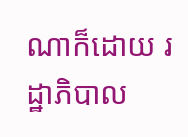ណាក៏ដោយ រដ្ឋាភិបាល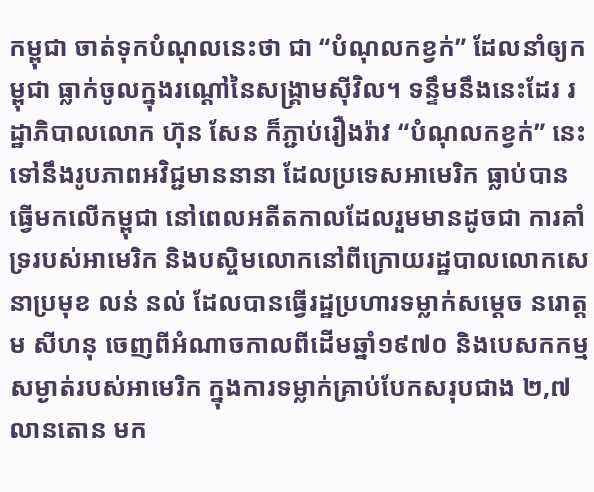កម្ពុជា ចាត់ទុកបំណុលនេះថា ជា “បំណុលកខ្វក់” ដែលនាំឲ្យកម្ពុជា ធ្លាក់ចូលក្នុងរណ្ដៅនៃសង្គ្រាមស៊ីវិល។ ទន្ទឹមនឹងនេះដែរ រដ្ឋាភិបាលលោក ហ៊ុន សែន ក៏ភ្ជាប់រឿងរ៉ាវ “បំណុលកខ្វក់” នេះ ទៅនឹងរូបភាពអវិជ្ជមាននានា ដែលប្រទេសអាមេរិក ធ្លាប់បានធ្វើមកលើកម្ពុជា នៅពេលអតីតកាលដែលរួមមានដូចជា ការគាំទ្ររបស់អាមេរិក និងបស្ចិមលោកនៅពីក្រោយរដ្ឋបាលលោកសេនាប្រមុខ លន់ នល់ ដែលបានធ្វើរដ្ឋប្រហារទម្លាក់សម្ដេច នរោត្តម សីហនុ ចេញពីអំណាចកាលពីដើមឆ្នាំ១៩៧០ និងបេសកកម្មសម្ងាត់របស់អាមេរិក ក្នុងការទម្លាក់គ្រាប់បែកសរុបជាង ២,៧លានតោន មក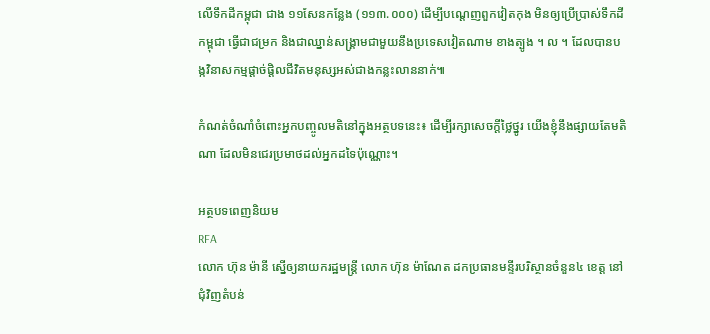លើទឹកដីកម្ពុជា ជាង ១១សែនកន្លែង (១១៣.០០០) ដើម្បីបណ្ដេញពួកវៀតកុង មិនឲ្យប្រើប្រាស់ទឹកដីកម្ពុជា ធ្វើជាជម្រក និងជាឈ្នាន់សង្គ្រាមជាមួយនឹងប្រទេសវៀតណាម ខាងត្បូង ។ ល ។ ដែលបានបង្កវិនាសកម្មផ្ដាច់ផ្ដិលជីវិតមនុស្សអស់ជាងកន្លះលាននាក់៕

កំណត់ចំណាំចំពោះអ្នកបញ្ចូលមតិនៅក្នុងអត្ថបទនេះ៖ ដើម្បីរក្សាសេចក្ដីថ្លៃថ្នូរ យើងខ្ញុំនឹងផ្សាយតែមតិណា ដែលមិនជេរប្រមាថដល់អ្នកដទៃប៉ុណ្ណោះ។

អត្ថបទពេញនិយម
RFA
លោក ហ៊ុន ម៉ានី ស្នើឲ្យនាយករដ្ឋមន្ត្រី លោក ហ៊ុន ម៉ាណែត ដកប្រធានមន្ទីរបរិស្ថានចំនួន៤ ខេត្ត នៅជុំវិញតំបន់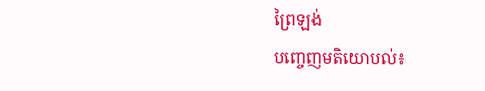ព្រៃឡង់
បញ្ចេញមតិយោបល់៖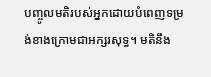បញ្ចូលមតិរបស់អ្នកដោយបំពេញទម្រង់ខាងក្រោមជាអក្សរសុទ្ធ។ មតិនឹង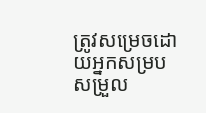ត្រូវសម្រេចដោយអ្នកសម្របសម្រួល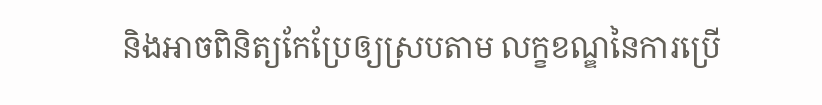និងអាចពិនិត្យកែប្រែឲ្យស្របតាម លក្ខខណ្ឌនៃការប្រើ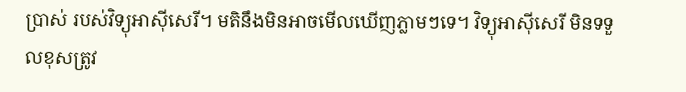ប្រាស់ របស់វិទ្យុអាស៊ីសេរី។ មតិនឹងមិនអាចមើលឃើញភ្លាមៗទេ។ វិទ្យុអាស៊ីសេរី មិនទទួលខុសត្រូវ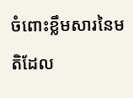ចំពោះខ្លឹមសារនៃមតិដែល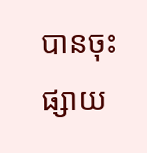បានចុះផ្សាយ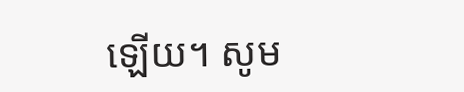ឡើយ។ សូម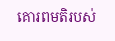គោរពមតិរបស់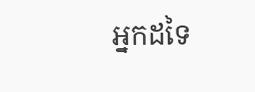អ្នកដទៃ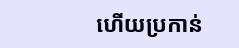ហើយប្រកាន់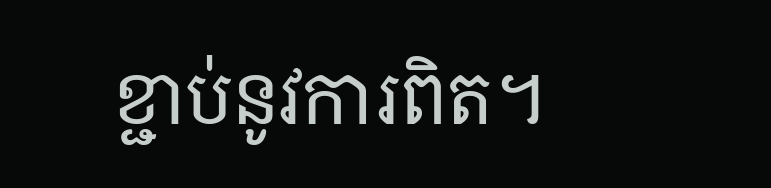ខ្ជាប់នូវការពិត។